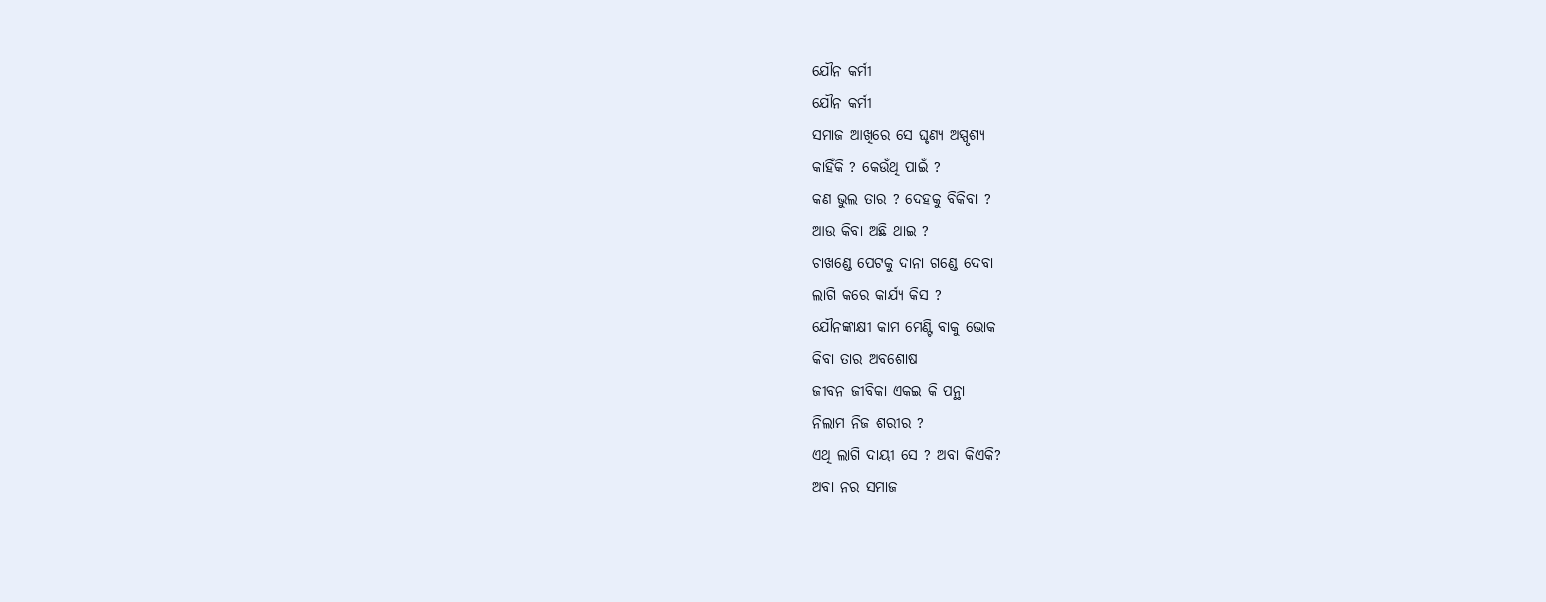ଯୌନ କର୍ମୀ
ଯୌନ କର୍ମୀ
ସମାଜ ଆଖିରେ ସେ ଘୃଣ୍ୟ ଅସ୍ପୃଶ୍ୟ
କାହିଁକି ? କେଉଁଥି ପାଇଁ ?
କଣ ଭୁଲ ତାର ? ଦେହକୁ ବିକିବା ?
ଆଉ କିବା ଅଛି ଥାଇ ?
ଚାଖଣ୍ଡେ ପେଟକୁ ଦାନା ଗଣ୍ଡେ ଦେବା
ଲାଗି କରେ କାର୍ଯ୍ୟ କିସ ?
ଯୌନଙ୍କାକ୍ଷୀ କାମ ମେଣ୍ଟି ବାକୁ ଭୋକ
କିବା ତାର ଅବଶୋଷ
ଜୀବନ ଜୀବିକା ଏକଇ କି ପନ୍ଥା
ନିଲାମ ନିଜ ଶରୀର ?
ଏଥି ଲାଗି ଦାୟୀ ସେ ? ଅବା କିଏକି?
ଅବା ନର ସମାଜ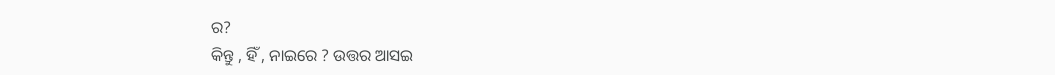ର?
କିନ୍ତୁ , ହିଁ , ନାଇରେ ? ଉତ୍ତର ଆସଇ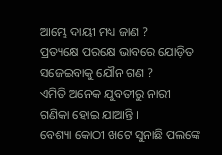ଆମ୍ଭେ ଦାୟୀ ମଧ୍ୟ ଜାଣ ?
ପ୍ରତ୍ୟକ୍ଷେ ପରକ୍ଷେ ଭାବରେ ଯୋଡ଼ିତ
ସଜେଇବାକୁ ଯୌନ ଗଣ ?
ଏମିତି ଅନେକ ଯୁବତୀରୁ ନାରୀ
ଗଣିକା ହୋଇ ଯାଆନ୍ତି ।
ବେଶ୍ୟା କୋଠୀ ଖଟେ ସୁନାଛି ପଲଙ୍କେ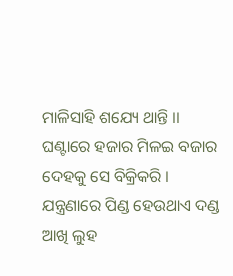ମାଳିସାହି ଶଯ୍ୟେ ଥାନ୍ତି ।।
ଘଣ୍ଟାରେ ହଜାର ମିଳଇ ବଜାର
ଦେହକୁ ସେ ବିକ୍ରିକରି ।
ଯନ୍ତ୍ରଣାରେ ପିଣ୍ଡ ହେଉଥାଏ ଦଣ୍ଡ
ଆଖି ଲୁହ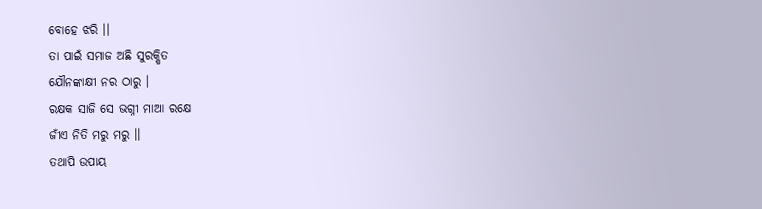ବୋହେ ଝରି ।।
ତା ପାଇଁ ସମାଜ ଅଛି ସୁରକ୍ଷିତ
ଯୌନଙ୍କାକ୍ଷୀ ନର ଠାରୁ ।
ରକ୍ଷକ ସାଜି ସେ ଭଗ୍ନୀ ମାଆ ରକ୍ଷେ
ଜୀଁଏ ନିତି ମରୁ ମରୁ ।।
ତଥାପି ଉପାୟ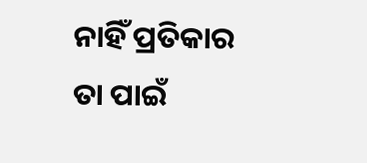ନାହିଁ ପ୍ରତିକାର
ତା ପାଇଁ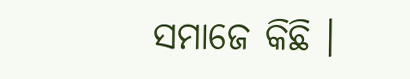ସମାଜେ କିଛି ।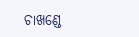ଚାଖଣ୍ଡେ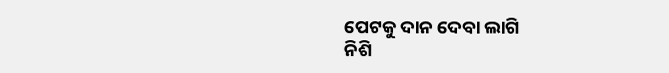ପେଟକୁ ଦାନ ଦେବା ଲାଗି
ନିଶି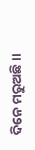ଦିନେ ମରୁଅଛି ।।